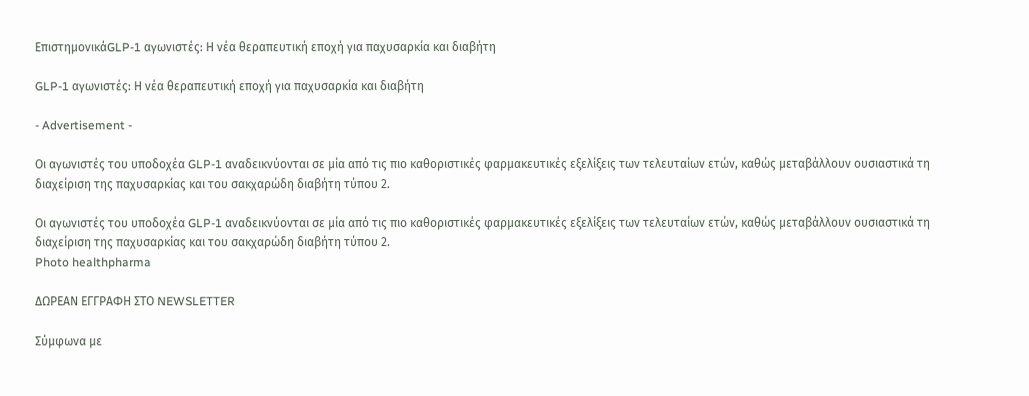ΕπιστημονικάGLP-1 αγωνιστές: Η νέα θεραπευτική εποχή για παχυσαρκία και διαβήτη

GLP-1 αγωνιστές: Η νέα θεραπευτική εποχή για παχυσαρκία και διαβήτη

- Advertisement -

Οι αγωνιστές του υποδοχέα GLP-1 αναδεικνύονται σε μία από τις πιο καθοριστικές φαρμακευτικές εξελίξεις των τελευταίων ετών, καθώς μεταβάλλουν ουσιαστικά τη διαχείριση της παχυσαρκίας και του σακχαρώδη διαβήτη τύπου 2.

Οι αγωνιστές του υποδοχέα GLP-1 αναδεικνύονται σε μία από τις πιο καθοριστικές φαρμακευτικές εξελίξεις των τελευταίων ετών, καθώς μεταβάλλουν ουσιαστικά τη διαχείριση της παχυσαρκίας και του σακχαρώδη διαβήτη τύπου 2.
Photo healthpharma

ΔΩΡΕΑΝ ΕΓΓΡΑΦΗ ΣΤΟ NEWSLETTER

Σύμφωνα με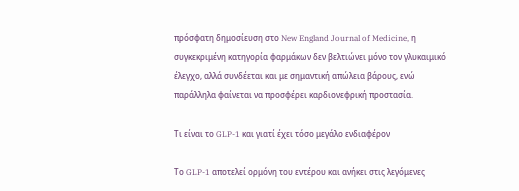πρόσφατη δημοσίευση στο New England Journal of Medicine, η συγκεκριμένη κατηγορία φαρμάκων δεν βελτιώνει μόνο τον γλυκαιμικό έλεγχο, αλλά συνδέεται και με σημαντική απώλεια βάρους, ενώ παράλληλα φαίνεται να προσφέρει καρδιονεφρική προστασία.

Τι είναι το GLP-1 και γιατί έχει τόσο μεγάλο ενδιαφέρον

Το GLP-1 αποτελεί ορμόνη του εντέρου και ανήκει στις λεγόμενες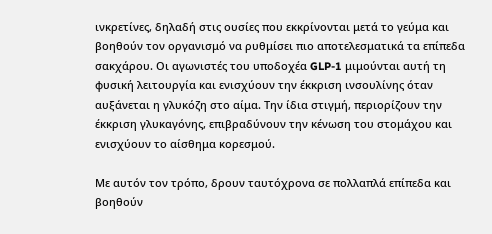ινκρετίνες, δηλαδή στις ουσίες που εκκρίνονται μετά το γεύμα και βοηθούν τον οργανισμό να ρυθμίσει πιο αποτελεσματικά τα επίπεδα σακχάρου. Οι αγωνιστές του υποδοχέα GLP-1 μιμούνται αυτή τη φυσική λειτουργία και ενισχύουν την έκκριση ινσουλίνης όταν αυξάνεται η γλυκόζη στο αίμα. Την ίδια στιγμή, περιορίζουν την έκκριση γλυκαγόνης, επιβραδύνουν την κένωση του στομάχου και ενισχύουν το αίσθημα κορεσμού.

Με αυτόν τον τρόπο, δρουν ταυτόχρονα σε πολλαπλά επίπεδα και βοηθούν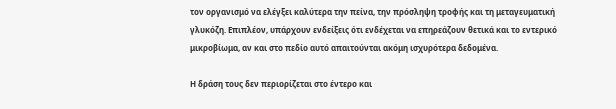τον οργανισμό να ελέγξει καλύτερα την πείνα, την πρόσληψη τροφής και τη μεταγευματική γλυκόζη. Επιπλέον, υπάρχουν ενδείξεις ότι ενδέχεται να επηρεάζουν θετικά και το εντερικό μικροβίωμα, αν και στο πεδίο αυτό απαιτούνται ακόμη ισχυρότερα δεδομένα.

Η δράση τους δεν περιορίζεται στο έντερο και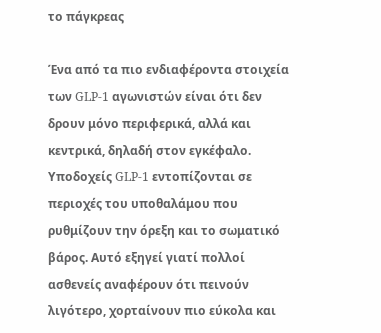το πάγκρεας

Ένα από τα πιο ενδιαφέροντα στοιχεία των GLP-1 αγωνιστών είναι ότι δεν δρουν μόνο περιφερικά, αλλά και κεντρικά, δηλαδή στον εγκέφαλο. Υποδοχείς GLP-1 εντοπίζονται σε περιοχές του υποθαλάμου που ρυθμίζουν την όρεξη και το σωματικό βάρος. Αυτό εξηγεί γιατί πολλοί ασθενείς αναφέρουν ότι πεινούν λιγότερο, χορταίνουν πιο εύκολα και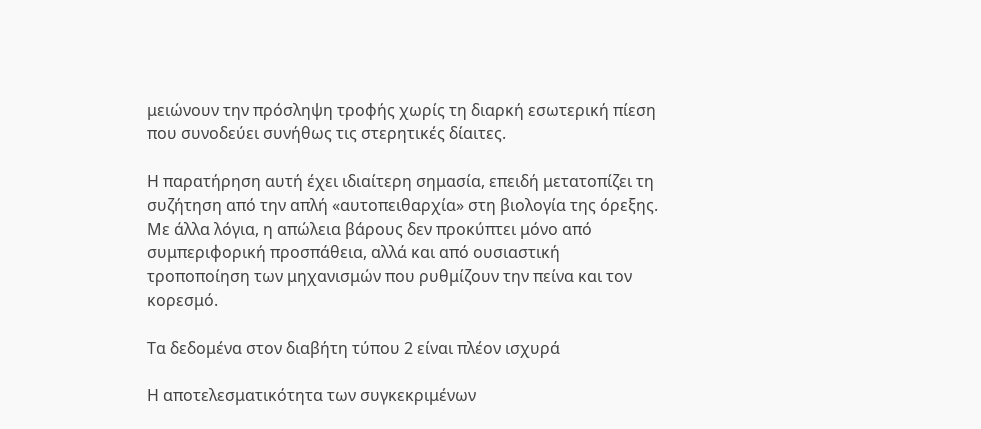μειώνουν την πρόσληψη τροφής χωρίς τη διαρκή εσωτερική πίεση που συνοδεύει συνήθως τις στερητικές δίαιτες.

Η παρατήρηση αυτή έχει ιδιαίτερη σημασία, επειδή μετατοπίζει τη συζήτηση από την απλή «αυτοπειθαρχία» στη βιολογία της όρεξης. Με άλλα λόγια, η απώλεια βάρους δεν προκύπτει μόνο από συμπεριφορική προσπάθεια, αλλά και από ουσιαστική τροποποίηση των μηχανισμών που ρυθμίζουν την πείνα και τον κορεσμό.

Τα δεδομένα στον διαβήτη τύπου 2 είναι πλέον ισχυρά

Η αποτελεσματικότητα των συγκεκριμένων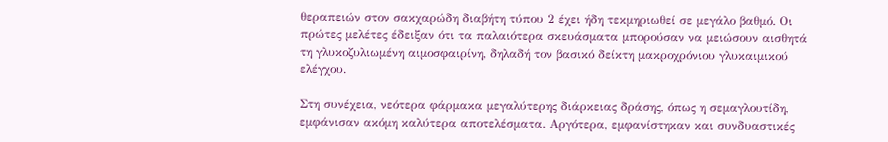θεραπειών στον σακχαρώδη διαβήτη τύπου 2 έχει ήδη τεκμηριωθεί σε μεγάλο βαθμό. Οι πρώτες μελέτες έδειξαν ότι τα παλαιότερα σκευάσματα μπορούσαν να μειώσουν αισθητά τη γλυκοζυλιωμένη αιμοσφαιρίνη, δηλαδή τον βασικό δείκτη μακροχρόνιου γλυκαιμικού ελέγχου.

Στη συνέχεια, νεότερα φάρμακα μεγαλύτερης διάρκειας δράσης, όπως η σεμαγλουτίδη, εμφάνισαν ακόμη καλύτερα αποτελέσματα. Αργότερα, εμφανίστηκαν και συνδυαστικές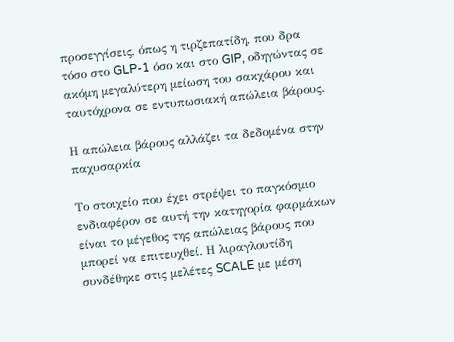προσεγγίσεις, όπως η τιρζεπατίδη, που δρα τόσο στο GLP-1 όσο και στο GIP, οδηγώντας σε ακόμη μεγαλύτερη μείωση του σακχάρου και ταυτόχρονα σε εντυπωσιακή απώλεια βάρους.

Η απώλεια βάρους αλλάζει τα δεδομένα στην παχυσαρκία

Το στοιχείο που έχει στρέψει το παγκόσμιο ενδιαφέρον σε αυτή την κατηγορία φαρμάκων είναι το μέγεθος της απώλειας βάρους που μπορεί να επιτευχθεί. Η λιραγλουτίδη συνδέθηκε στις μελέτες SCALE με μέση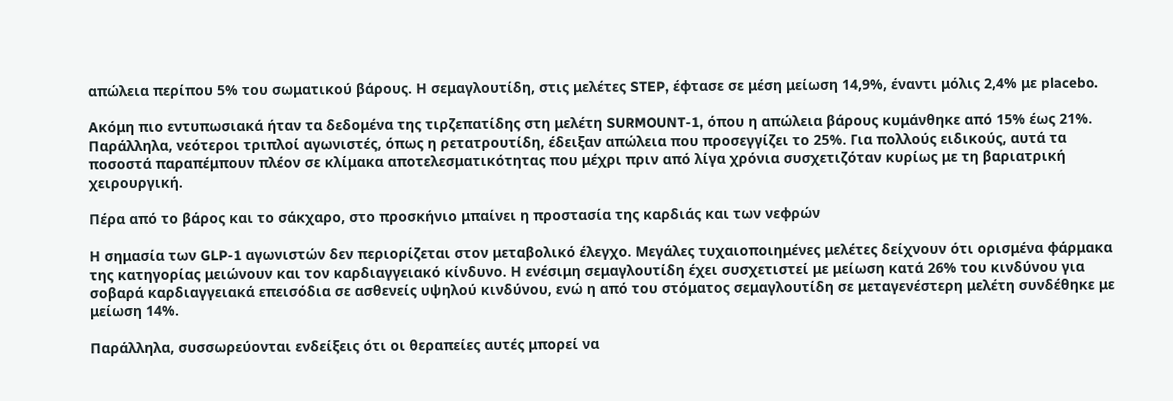απώλεια περίπου 5% του σωματικού βάρους. Η σεμαγλουτίδη, στις μελέτες STEP, έφτασε σε μέση μείωση 14,9%, έναντι μόλις 2,4% με placebo.

Ακόμη πιο εντυπωσιακά ήταν τα δεδομένα της τιρζεπατίδης στη μελέτη SURMOUNT-1, όπου η απώλεια βάρους κυμάνθηκε από 15% έως 21%. Παράλληλα, νεότεροι τριπλοί αγωνιστές, όπως η ρετατρουτίδη, έδειξαν απώλεια που προσεγγίζει το 25%. Για πολλούς ειδικούς, αυτά τα ποσοστά παραπέμπουν πλέον σε κλίμακα αποτελεσματικότητας που μέχρι πριν από λίγα χρόνια συσχετιζόταν κυρίως με τη βαριατρική χειρουργική.

Πέρα από το βάρος και το σάκχαρο, στο προσκήνιο μπαίνει η προστασία της καρδιάς και των νεφρών

Η σημασία των GLP-1 αγωνιστών δεν περιορίζεται στον μεταβολικό έλεγχο. Μεγάλες τυχαιοποιημένες μελέτες δείχνουν ότι ορισμένα φάρμακα της κατηγορίας μειώνουν και τον καρδιαγγειακό κίνδυνο. Η ενέσιμη σεμαγλουτίδη έχει συσχετιστεί με μείωση κατά 26% του κινδύνου για σοβαρά καρδιαγγειακά επεισόδια σε ασθενείς υψηλού κινδύνου, ενώ η από του στόματος σεμαγλουτίδη σε μεταγενέστερη μελέτη συνδέθηκε με μείωση 14%.

Παράλληλα, συσσωρεύονται ενδείξεις ότι οι θεραπείες αυτές μπορεί να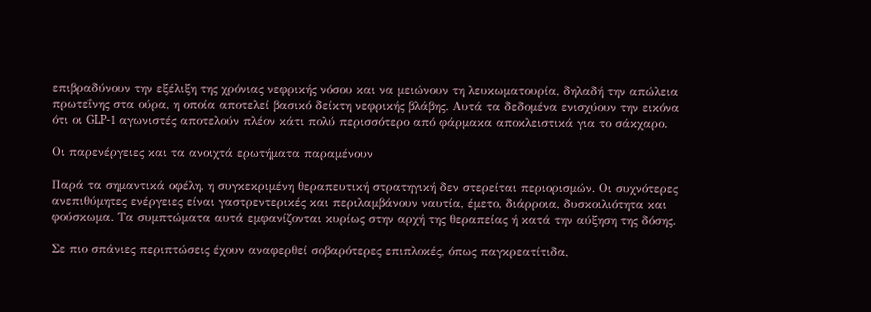επιβραδύνουν την εξέλιξη της χρόνιας νεφρικής νόσου και να μειώνουν τη λευκωματουρία, δηλαδή την απώλεια πρωτεΐνης στα ούρα, η οποία αποτελεί βασικό δείκτη νεφρικής βλάβης. Αυτά τα δεδομένα ενισχύουν την εικόνα ότι οι GLP-1 αγωνιστές αποτελούν πλέον κάτι πολύ περισσότερο από φάρμακα αποκλειστικά για το σάκχαρο.

Οι παρενέργειες και τα ανοιχτά ερωτήματα παραμένουν

Παρά τα σημαντικά οφέλη, η συγκεκριμένη θεραπευτική στρατηγική δεν στερείται περιορισμών. Οι συχνότερες ανεπιθύμητες ενέργειες είναι γαστρεντερικές και περιλαμβάνουν ναυτία, έμετο, διάρροια, δυσκοιλιότητα και φούσκωμα. Τα συμπτώματα αυτά εμφανίζονται κυρίως στην αρχή της θεραπείας ή κατά την αύξηση της δόσης.

Σε πιο σπάνιες περιπτώσεις έχουν αναφερθεί σοβαρότερες επιπλοκές, όπως παγκρεατίτιδα,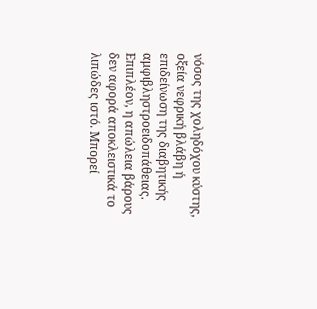νόσος της χοληδόχου κύστης, οξεία νεφρική βλάβη ή επιδείνωση της διαβητικής αμφιβληστροειδοπάθειας. Επιπλέον, η απώλεια βάρους δεν αφορά αποκλειστικά το λιπώδες ιστό. Μπορεί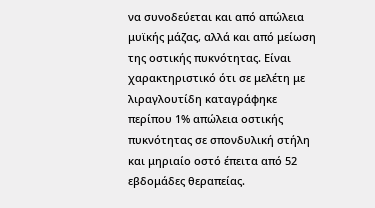να συνοδεύεται και από απώλεια μυϊκής μάζας, αλλά και από μείωση της οστικής πυκνότητας. Είναι χαρακτηριστικό ότι σε μελέτη με λιραγλουτίδη καταγράφηκε περίπου 1% απώλεια οστικής πυκνότητας σε σπονδυλική στήλη και μηριαίο οστό έπειτα από 52 εβδομάδες θεραπείας.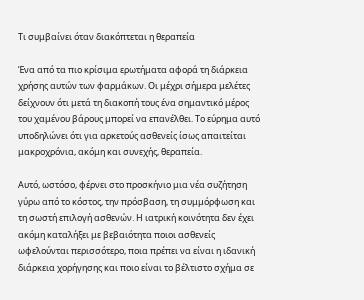Τι συμβαίνει όταν διακόπτεται η θεραπεία

Ένα από τα πιο κρίσιμα ερωτήματα αφορά τη διάρκεια χρήσης αυτών των φαρμάκων. Οι μέχρι σήμερα μελέτες δείχνουν ότι μετά τη διακοπή τους ένα σημαντικό μέρος του χαμένου βάρους μπορεί να επανέλθει. Το εύρημα αυτό υποδηλώνει ότι για αρκετούς ασθενείς ίσως απαιτείται μακροχρόνια, ακόμη και συνεχής, θεραπεία.

Αυτό, ωστόσο, φέρνει στο προσκήνιο μια νέα συζήτηση γύρω από το κόστος, την πρόσβαση, τη συμμόρφωση και τη σωστή επιλογή ασθενών. Η ιατρική κοινότητα δεν έχει ακόμη καταλήξει με βεβαιότητα ποιοι ασθενείς ωφελούνται περισσότερο, ποια πρέπει να είναι η ιδανική διάρκεια χορήγησης και ποιο είναι το βέλτιστο σχήμα σε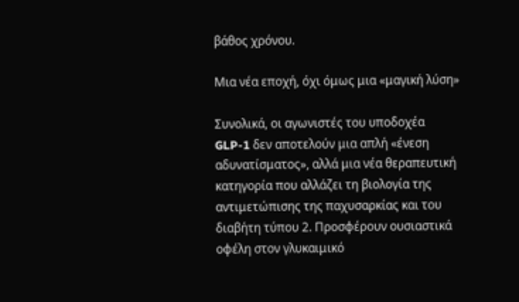βάθος χρόνου.

Μια νέα εποχή, όχι όμως μια «μαγική λύση»

Συνολικά, οι αγωνιστές του υποδοχέα GLP-1 δεν αποτελούν μια απλή «ένεση αδυνατίσματος», αλλά μια νέα θεραπευτική κατηγορία που αλλάζει τη βιολογία της αντιμετώπισης της παχυσαρκίας και του διαβήτη τύπου 2. Προσφέρουν ουσιαστικά οφέλη στον γλυκαιμικό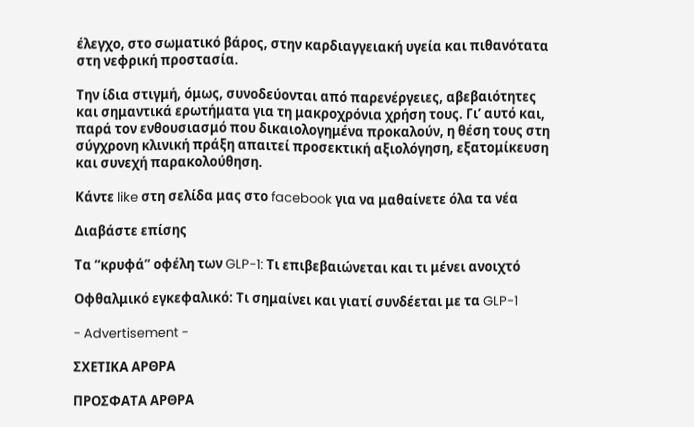έλεγχο, στο σωματικό βάρος, στην καρδιαγγειακή υγεία και πιθανότατα στη νεφρική προστασία.

Την ίδια στιγμή, όμως, συνοδεύονται από παρενέργειες, αβεβαιότητες και σημαντικά ερωτήματα για τη μακροχρόνια χρήση τους. Γι’ αυτό και, παρά τον ενθουσιασμό που δικαιολογημένα προκαλούν, η θέση τους στη σύγχρονη κλινική πράξη απαιτεί προσεκτική αξιολόγηση, εξατομίκευση και συνεχή παρακολούθηση.

Κάντε like στη σελίδα μας στο facebook για να μαθαίνετε όλα τα νέα

Διαβάστε επίσης

Τα “κρυφά” οφέλη των GLP-1: Τι επιβεβαιώνεται και τι μένει ανοιχτό

Οφθαλμικό εγκεφαλικό: Τι σημαίνει και γιατί συνδέεται με τα GLP-1

- Advertisement -

ΣΧΕΤΙΚΑ ΑΡΘΡΑ

ΠΡΟΣΦΑΤΑ ΑΡΘΡΑ